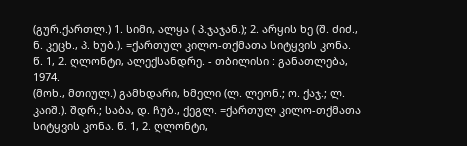(გურ.ქართლ.) 1. სიმი, ალყა ( პ.ჯაჯან.); 2. არყის ხე (შ. ძიძ., ნ. კეცხ., პ. ხუბ.). =ქართულ კილო-თქმათა სიტყვის კონა. წ. 1, 2. ღლონტი, ალექსანდრე. - თბილისი : განათლება, 1974.
(მოხ., მთიულ.) გამხდარი, ხმელი (ლ. ლეონ.; ო. ქაჯ.; ლ. კაიშ.). შდრ.; საბა, დ. ჩუბ., ქეგლ. =ქართულ კილო-თქმათა სიტყვის კონა. წ. 1, 2. ღლონტი,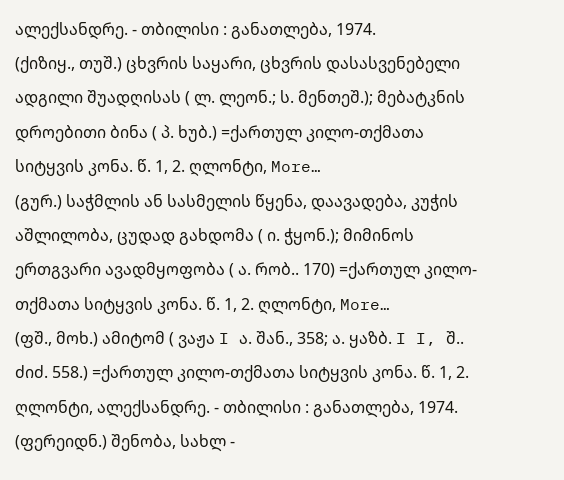ალექსანდრე. - თბილისი : განათლება, 1974.
(ქიზიყ., თუშ.) ცხვრის საყარი, ცხვრის დასასვენებელი ადგილი შუადღისას ( ლ. ლეონ.; ს. მენთეშ.); მებატკნის დროებითი ბინა ( პ. ხუბ.) =ქართულ კილო-თქმათა სიტყვის კონა. წ. 1, 2. ღლონტი, More…
(გურ.) საჭმლის ან სასმელის წყენა, დაავადება, კუჭის აშლილობა, ცუდად გახდომა ( ი. ჭყონ.); მიმინოს ერთგვარი ავადმყოფობა ( ა. რობ.. 170) =ქართულ კილო-თქმათა სიტყვის კონა. წ. 1, 2. ღლონტი, More…
(ფშ., მოხ.) ამიტომ ( ვაჟა I ა. შან., 358; ა. ყაზბ. I I, შ.. ძიძ. 558.) =ქართულ კილო-თქმათა სიტყვის კონა. წ. 1, 2. ღლონტი, ალექსანდრე. - თბილისი : განათლება, 1974.
(ფერეიდნ.) შენობა, სახლ -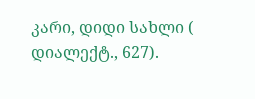კარი, დიდი სახლი ( დიალექტ., 627).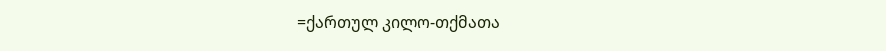=ქართულ კილო-თქმათა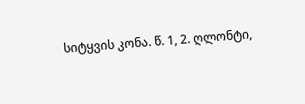სიტყვის კონა. წ. 1, 2. ღლონტი,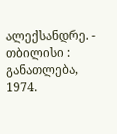ალექსანდრე. - თბილისი : განათლება, 1974.